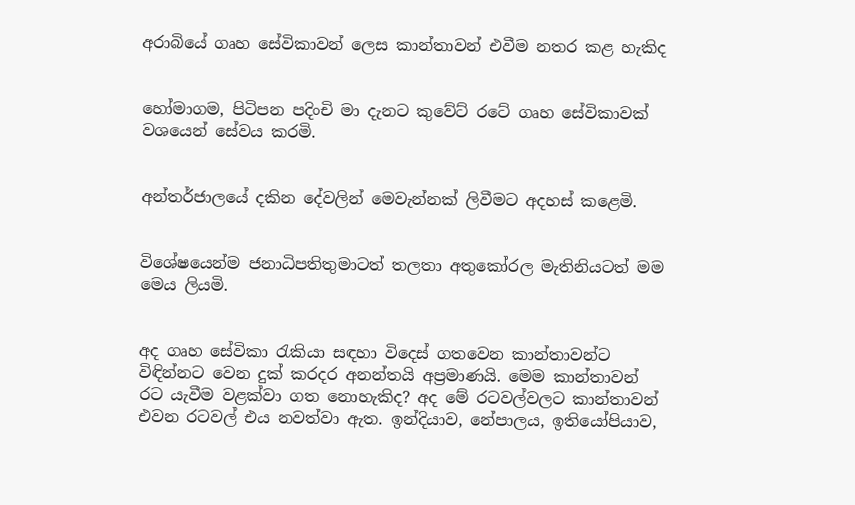අරාබියේ ගෘහ සේවිකාවන් ලෙස කාන්තාවන් එවීම නතර කළ හැකිද


හෝමාගම, පිටිපන පදිංචි මා දැනට කුවේට් රටේ ගෘහ සේවිකාවක් වශයෙන් සේවය කරමි.


අන්තර්ජාලයේ දකින දේවලින් මෙවැන්නක් ලිවීමට අදහස් කළෙමි.


විශේෂයෙන්ම ජනාධිපතිතුමාටත් තලතා අතුකෝරල මැතිනියටත් මම මෙය ලියමි.


අද ගෘහ සේවිකා රැකියා සඳහා විදෙස් ගතවෙන කාන්තාවන්ට විඳින්නට වෙන දුක් කරදර අනන්තයි අප්‍රමාණයි. මෙම කාන්තාවන් රට යැවීම වළක්වා ගත නොහැකිද? අද මේ රටවල්වලට කාන්තාවන් එවන රටවල් එය නවත්වා ඇත. ඉන්දියාව, නේපාලය, ඉතියෝපියාව,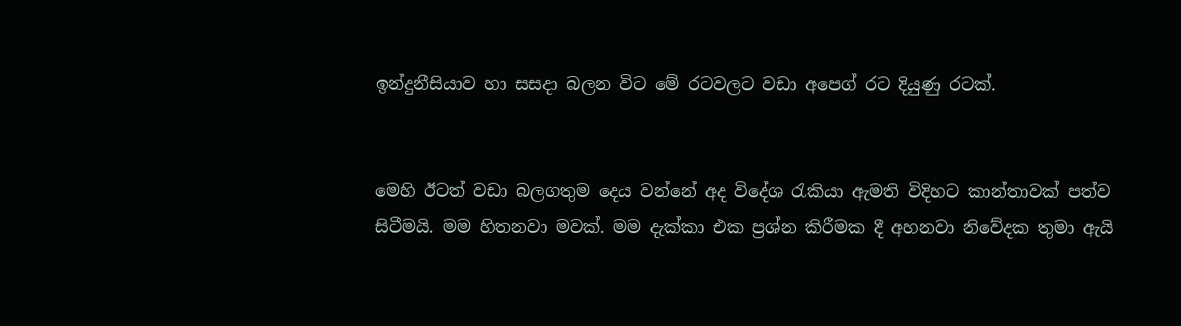ඉන්දුනීසියාව හා සසදා බලන විට මේ රටවලට වඩා අපෙග් රට දියුණු රටක්.


මෙහි ඊටත් වඩා බලගතුම දෙය වන්නේ අද විදේශ රැකියා ඇමති විදිහට කාන්තාවක් පත්ව සිටීමයි. මම හිතනවා මවක්. මම දැක්කා එක ප්‍රශ්න කිරීමක දී අහනවා නිවේදක තුමා ඇයි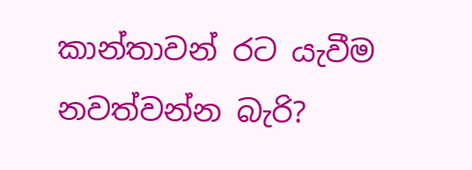කාන්තාවන් රට යැවීම නවත්වන්න බැරි?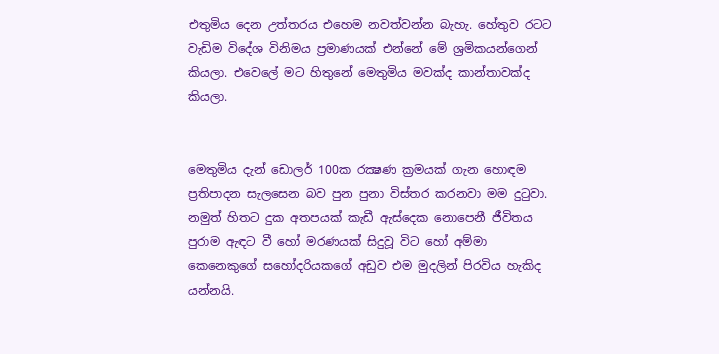එතුමිය දෙන උත්තරය එහෙම නවත්වන්න බැහැ. හේතුව රටට වැඩිම විදේශ විනිමය ප්‍රමාණයක් එන්නේ මේ ශ්‍රමිකයන්ගෙන් කියලා. එවෙලේ මට හිතුනේ මෙතුමිය මවක්ද කාන්තාවක්ද කියලා.


මෙතුමිය දැන් ඩොලර් 100ක රක්‍ෂණ ක්‍රමයක් ගැන හොඳම ප්‍රතිපාදන සැලසෙන බව පුන පුනා විස්තර කරනවා මම දුටුවා. නමුත් හිතට දුක අතපයක් කැඩී ඇස්දෙක නොපෙනී ජීවිතය පුරාම ඇඳට වී හෝ මරණයක් සිදුවූ විට හෝ අම්මා කෙනෙකුගේ සහෝදරියකගේ අඩුව එම මුදලින් පිරවිය හැකිද යන්නයි.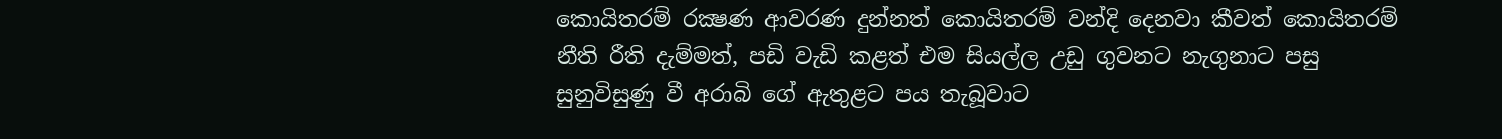කොයිතරම් රක්‍ෂණ ආවරණ දුන්නත් කොයිතරම් වන්දි දෙනවා කීවත් කොයිතරම් නීති රීති දැම්මත්, පඩි වැඩි කළත් එම සියල්ල උඩු ගුවනට නැගුනාට පසු සුනුවිසුණු වී අරාබි ගේ ඇතුළට පය තැබූවාට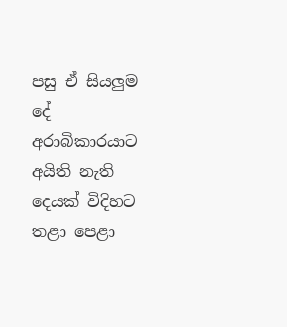පසු ඒ සියලුම දේ අරාබිකාරයාට අයිති නැති දෙයක් විදිහට තළා පෙළා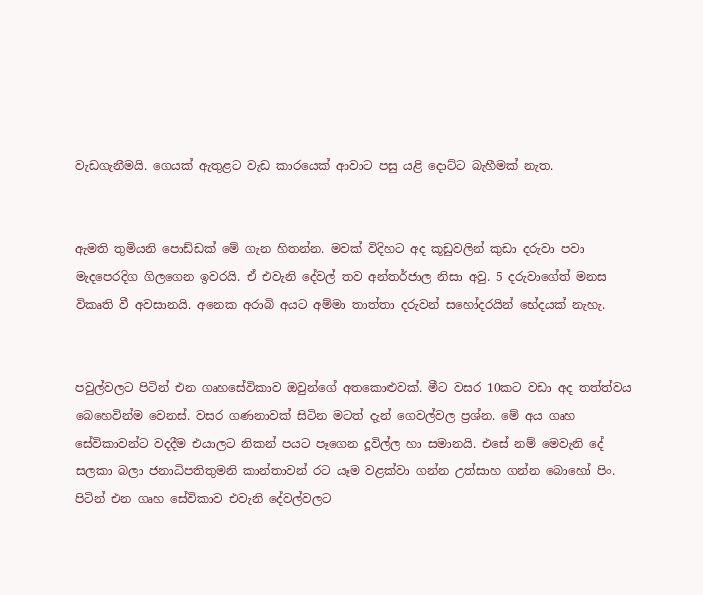වැඩගැනීමයි. ගෙයක් ඇතුළට වැඩ කාරයෙක් ආවාට පසු යළි දොට්ට බැහීමක් නැත.


ඇමති තුමියනි පොඩ්ඩක් මේ ගැන හිතන්න. මවක් විදිහට අද කූඩුවලින් කුඩා දරුවා පවා මැදපෙරදිග ගිලගෙන ඉවරයි. ඒ එවැනි දේවල් තව අන්තර්ජාල නිසා අවු. 5 දරුවාගේත් මනස විකෘති වී අවසානයි. අනෙක අරාබි අයට අම්මා තාත්තා දරුවන් සහෝදරයින් භේදයක් නැහැ.


පවුල්වලට පිටින් එන ගෘහසේවිකාව ඔවුන්ගේ අතකොළුවක්. මීට වසර 10කට වඩා අද තත්ත්වය බෙහෙවින්ම වෙනස්. වසර ගණනාවක් සිටින මටත් දැන් ගෙවල්වල ප්‍රශ්න. මේ අය ගෘහ සේවිකාවන්ට වදදීම එයාලට නිකන් පයට පෑගෙන දූවිල්ල හා සමානයි. එසේ නම් මෙවැනි දේ සලකා බලා ජනාධිපතිතුමනි කාන්තාවන් රට යෑම වළක්වා ගන්න උත්සාහ ගන්න බොහෝ පිං.
පිටින් එන ගෘහ සේවිකාව එවැනි දේවල්වලට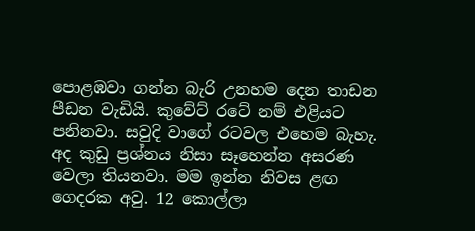පොළඹවා ගන්න බැරි උනහම දෙන තාඩන පීඩන වැඩියි. කුවේට් රටේ නම් එළියට පනිනවා. සවුදි වාගේ රටවල එහෙම බැහැ. අද කුඩු ප්‍රශ්නය නිසා සෑහෙන්න අසරණ වෙලා තියනවා. මම ඉන්න නිවස ළඟ ගෙදරක අවු. 12 කොල්ලා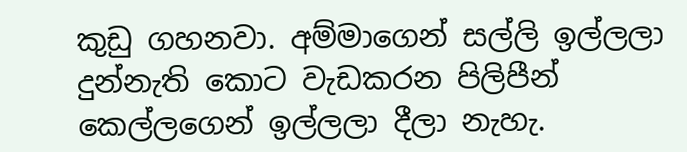කුඩු ගහනවා. අම්මාගෙන් සල්ලි ඉල්ලලා දුන්නැති කොට වැඩකරන පිලිපීන් කෙල්ලගෙන් ඉල්ලලා දීලා නැහැ.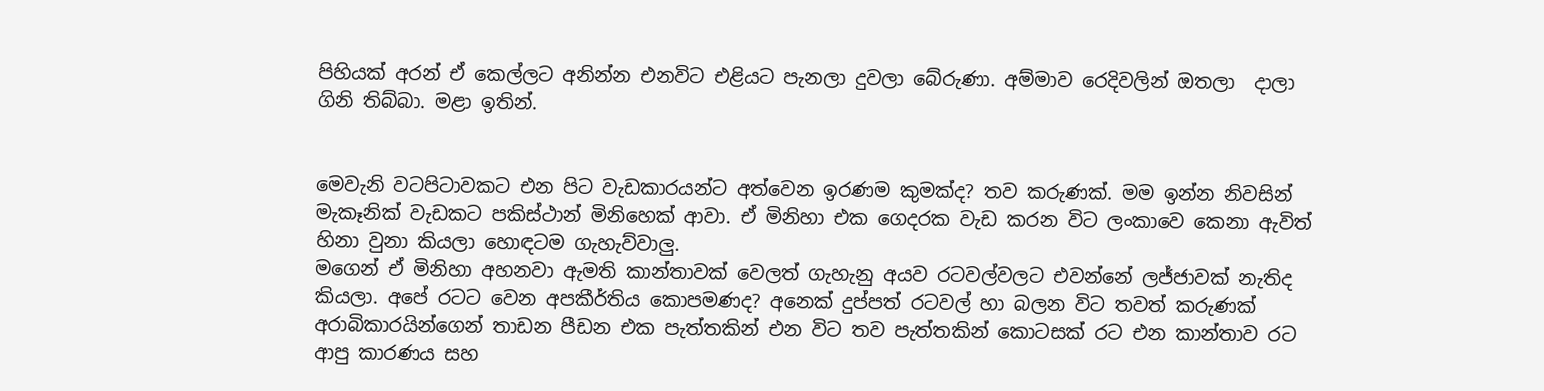පිහියක් අරන් ඒ කෙල්ලට අනින්න එනවිට එළියට පැනලා දුවලා බේරුණා. අම්මාව රෙදිවලින් ඔතලා  ද‌ාලා ගිනි තිබ්බා. මළා ඉතින්.


මෙවැනි වටපිටාවකට එන පිට වැඩකාරයන්ට අත්වෙන ඉරණම කුමක්ද? තව කරුණක්. මම ඉන්න නිවසින් මැකෑනික් වැඩකට පකිස්ථාන් මිනිහෙක් ආවා. ඒ මිනිහා එක ගෙදරක වැඩ කරන විට ලංකාවෙ කෙනා ඇවිත් හිනා වුනා කියලා හොඳටම ගැහැව්වාලු.
මගෙන් ඒ මිනිහා අහනවා ඇමති කාන්තාවක් වෙලත් ගැහැනු අයව රටවල්වලට එවන්නේ ලජ්ජාවක් නැතිද කියලා. අපේ රටට වෙන අපකීර්තිය කොපමණද? අනෙක් දුප්පත් රටවල් හා බලන විට තවත් කරුණක් අරාබිකාරයින්ගෙන් තාඩන පීඩන එක පැත්තකින් එන විට තව පැත්තකින් කොටසක් රට එන කාන්තාව රට ආපු කාරණය සහ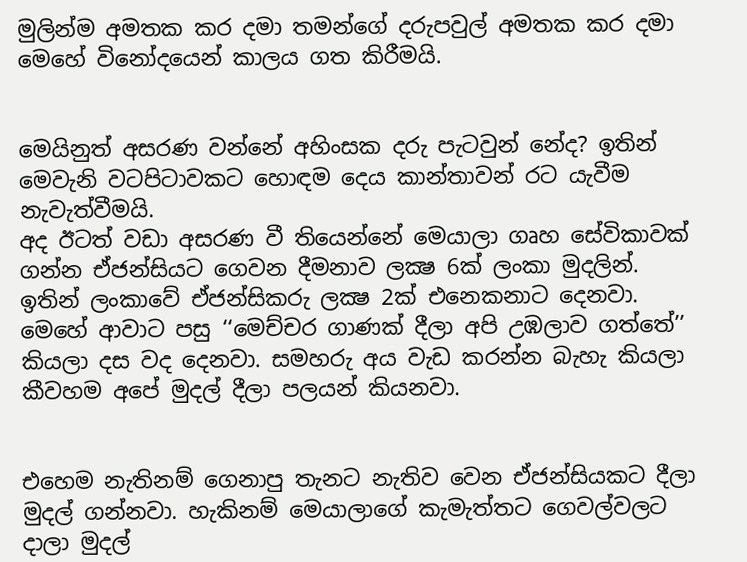මුලින්ම අමතක කර දමා තමන්ගේ දරුපවුල් අමතක කර දමා මෙහේ විනෝදයෙන් කාලය ගත කිරීමයි.


මෙයිනුත් අසරණ වන්නේ අහිංසක දරු පැටවුන් නේද? ඉතින් මෙවැනි වටපිටාවකට හොඳම දෙය කාන්තාවන් රට යැවීම නැවැත්වීමයි.
අද ඊටත් වඩා අසරණ වී තියෙන්නේ මෙයාලා ගෘහ සේවිකාවක් ගන්න ඒජන්සියට ගෙවන දීමනාව ලක්‍ෂ 6ක් ලංකා මුදලින්. ඉතින් ලංකාවේ ඒජන්සිකරු ලක්‍ෂ 2ක් එනෙකනාට දෙනවා. මෙහේ ආවාට පසු ‘‘මෙච්චර ගාණක් දීලා අපි උඹලාව ගත්තේ’’ කියලා දස වද දෙනවා. සමහරු අය වැඩ කරන්න බැහැ කියලා කීවහම අපේ මුදල් දීලා පලයන් කියනවා.


එහෙම නැතිනම් ගෙනාපු තැනට නැතිව වෙන ඒජන්සියකට දීලා මුදල් ගන්නවා. හැකිනම් මෙයාලාගේ කැමැත්තට ගෙවල්වලට ද‌ාලා මුදල්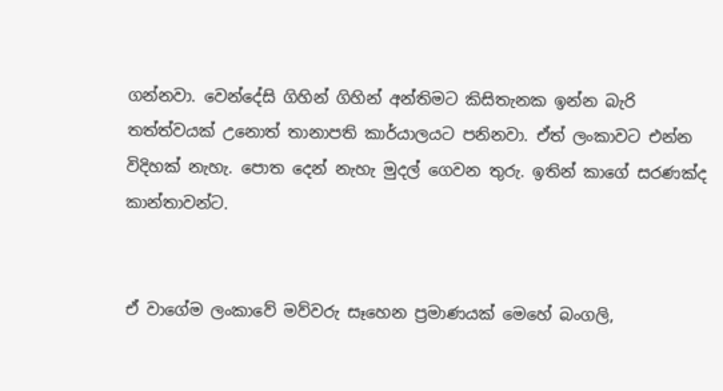ගන්නවා. වෙන්දේසි ගිහින් ගිහින් අන්තිමට කිසිතැනක ඉන්න බැරි තත්ත්වයක් උනොත් තානාපති කාර්යාලයට පනිනවා. ඒත් ලංකාවට එන්න විදිහක් නැහැ. පොත දෙන් නැහැ මුදල් ගෙවන තුරු. ඉතින් කාගේ සරණක්ද කාන්තාවන්ට.


ඒ වාගේම ලංකාවේ මව්වරු සෑහෙන ප්‍රමාණයක් මෙහේ බංගලි,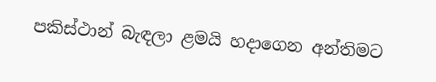පකිස්ථාන් බැඳලා ළමයි හද‌ාගෙන අන්තිමට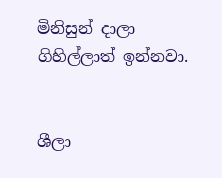මිනිසුන් ද‌ාලා ගිහිල්ලාත් ඉන්නවා.


ශීලා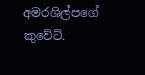අමරශිල්පගේ
කුවේට්.